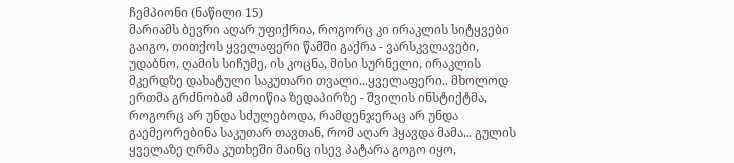ჩემპიონი (ნაწილი 15)
მარიამს ბევრი აღარ უფიქრია, როგორც კი ირაკლის სიტყვები გაიგო, თითქოს ყველაფერი წამში გაქრა - ვარსკვლავები, უდაბნო, ღამის სიჩუმე, ის კოცნა, მისი სურნელი, ირაკლის მკერდზე დახატული საკუთარი თვალი...ყველაფერი.. მხოლოდ ერთმა გრძნობამ ამოიწია ზედაპირზე - შვილის ინსტიქტმა, როგორც არ უნდა სძულებოდა, რამდენჯერაც არ უნდა გაემეორებინა საკუთარ თავთან, რომ აღარ ჰყავდა მამა... გულის ყველაზე ღრმა კუთხეში მაინც ისევ პატარა გოგო იყო,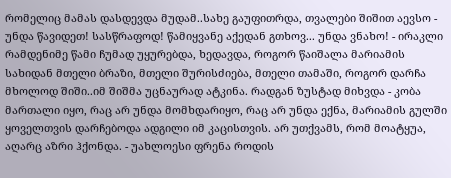რომელიც მამას დასდევდა მუდამ..სახე გაუფითრდა, თვალები შიშით აევსო - უნდა წავიდეთ! სასწრაფოდ! წამიყვანე აქედან გთხოვ... უნდა ვნახო! - ირაკლი რამდენიმე წამი ჩუმად უყურებდა, ხედავდა, როგორ წაიშალა მარიამის სახიდან მთელი ბრაზი, მთელი შურისძიება, მთელი თამაში, როგორ დარჩა მხოლოდ შიში..იმ შიშმა უცნაურად ატკინა. რადგან ზუსტად მიხვდა - კობა მართალი იყო, რაც არ უნდა მომხდარიყო, რაც არ უნდა ექნა, მარიამის გულში ყოველთვის დარჩებოდა ადგილი იმ კაცისთვის. არ უთქვამს, რომ მოატყუა, აღარც აზრი ჰქონდა. - უახლოესი ფრენა როდის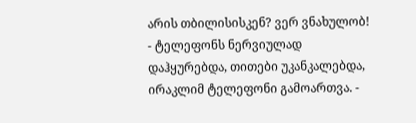არის თბილისისკენ? ვერ ვნახულობ! - ტელეფონს ნერვიულად დაჰყურებდა, თითები უკანკალებდა, ირაკლიმ ტელეფონი გამოართვა. -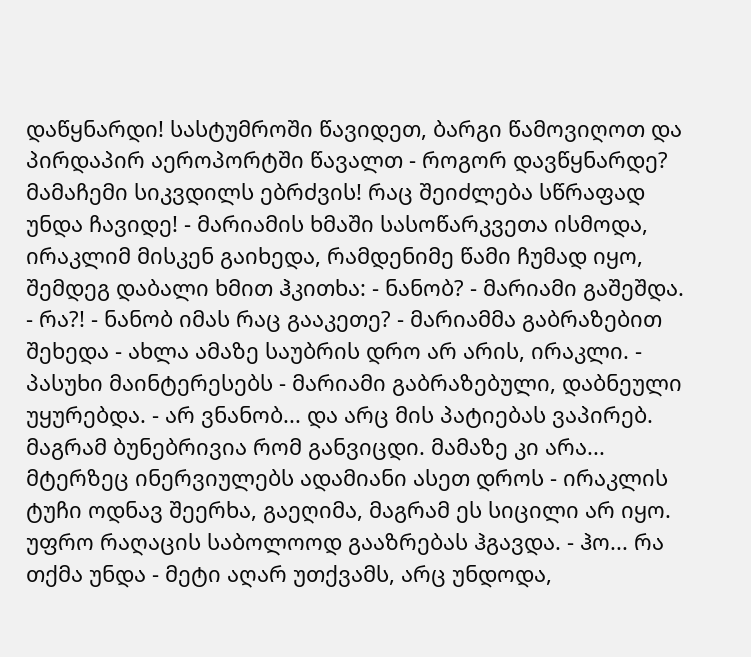დაწყნარდი! სასტუმროში წავიდეთ, ბარგი წამოვიღოთ და პირდაპირ აეროპორტში წავალთ - როგორ დავწყნარდე? მამაჩემი სიკვდილს ებრძვის! რაც შეიძლება სწრაფად უნდა ჩავიდე! - მარიამის ხმაში სასოწარკვეთა ისმოდა, ირაკლიმ მისკენ გაიხედა, რამდენიმე წამი ჩუმად იყო, შემდეგ დაბალი ხმით ჰკითხა: - ნანობ? - მარიამი გაშეშდა. - რა?! - ნანობ იმას რაც გააკეთე? - მარიამმა გაბრაზებით შეხედა - ახლა ამაზე საუბრის დრო არ არის, ირაკლი. - პასუხი მაინტერესებს - მარიამი გაბრაზებული, დაბნეული უყურებდა. - არ ვნანობ... და არც მის პატიებას ვაპირებ. მაგრამ ბუნებრივია რომ განვიცდი. მამაზე კი არა... მტერზეც ინერვიულებს ადამიანი ასეთ დროს - ირაკლის ტუჩი ოდნავ შეერხა, გაეღიმა, მაგრამ ეს სიცილი არ იყო. უფრო რაღაცის საბოლოოდ გააზრებას ჰგავდა. - ჰო... რა თქმა უნდა - მეტი აღარ უთქვამს, არც უნდოდა,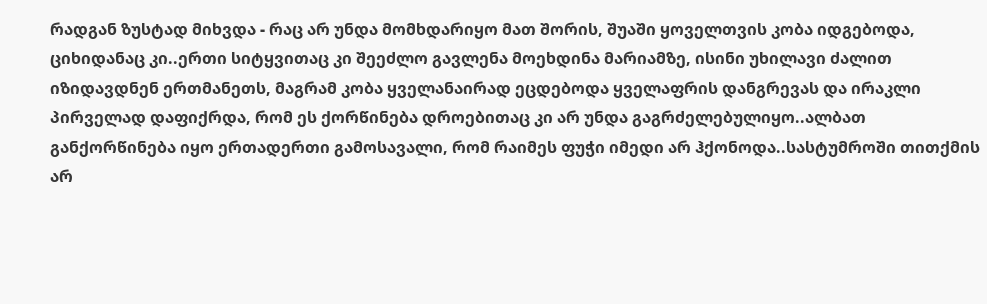რადგან ზუსტად მიხვდა - რაც არ უნდა მომხდარიყო მათ შორის, შუაში ყოველთვის კობა იდგებოდა, ციხიდანაც კი..ერთი სიტყვითაც კი შეეძლო გავლენა მოეხდინა მარიამზე, ისინი უხილავი ძალით იზიდავდნენ ერთმანეთს, მაგრამ კობა ყველანაირად ეცდებოდა ყველაფრის დანგრევას და ირაკლი პირველად დაფიქრდა, რომ ეს ქორწინება დროებითაც კი არ უნდა გაგრძელებულიყო..ალბათ განქორწინება იყო ერთადერთი გამოსავალი, რომ რაიმეს ფუჭი იმედი არ ჰქონოდა..სასტუმროში თითქმის არ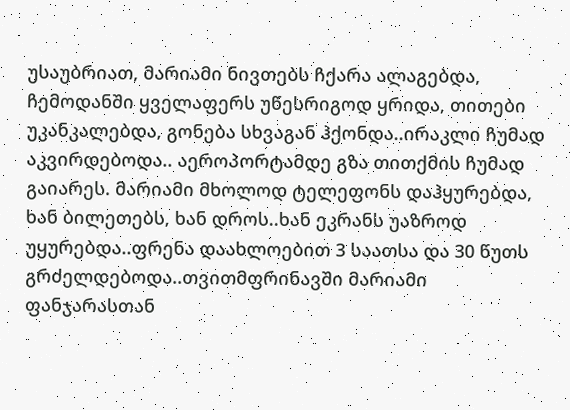უსაუბრიათ, მარიამი ნივთებს ჩქარა ალაგებდა, ჩემოდანში ყველაფერს უწესრიგოდ ყრიდა, თითები უკანკალებდა, გონება სხვაგან ჰქონდა..ირაკლი ჩუმად აკვირდებოდა.. აეროპორტამდე გზა თითქმის ჩუმად გაიარეს. მარიამი მხოლოდ ტელეფონს დაჰყურებდა, ხან ბილეთებს, ხან დროს..ხან ეკრანს უაზროდ უყურებდა..ფრენა დაახლოებით 3 საათსა და 30 წუთს გრძელდებოდა..თვითმფრინავში მარიამი ფანჯარასთან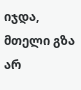იჯდა, მთელი გზა არ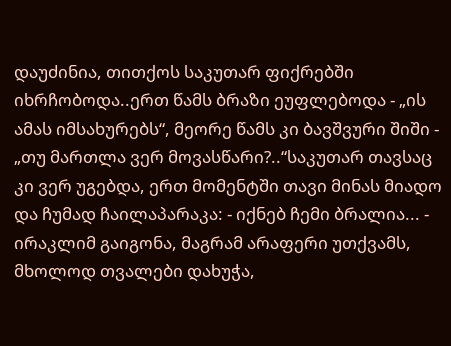დაუძინია, თითქოს საკუთარ ფიქრებში იხრჩობოდა..ერთ წამს ბრაზი ეუფლებოდა - „ის ამას იმსახურებს“, მეორე წამს კი ბავშვური შიში - „თუ მართლა ვერ მოვასწარი?..“საკუთარ თავსაც კი ვერ უგებდა, ერთ მომენტში თავი მინას მიადო და ჩუმად ჩაილაპარაკა: - იქნებ ჩემი ბრალია... - ირაკლიმ გაიგონა, მაგრამ არაფერი უთქვამს, მხოლოდ თვალები დახუჭა,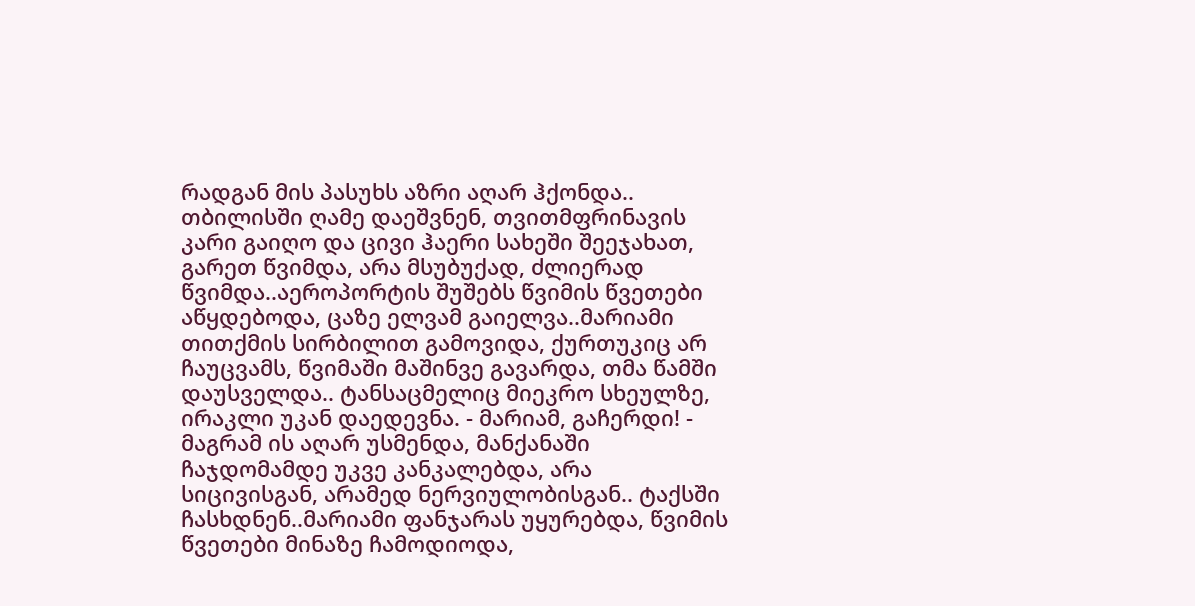რადგან მის პასუხს აზრი აღარ ჰქონდა.. თბილისში ღამე დაეშვნენ, თვითმფრინავის კარი გაიღო და ცივი ჰაერი სახეში შეეჯახათ, გარეთ წვიმდა, არა მსუბუქად, ძლიერად წვიმდა..აეროპორტის შუშებს წვიმის წვეთები აწყდებოდა, ცაზე ელვამ გაიელვა..მარიამი თითქმის სირბილით გამოვიდა, ქურთუკიც არ ჩაუცვამს, წვიმაში მაშინვე გავარდა, თმა წამში დაუსველდა.. ტანსაცმელიც მიეკრო სხეულზე, ირაკლი უკან დაედევნა. - მარიამ, გაჩერდი! - მაგრამ ის აღარ უსმენდა, მანქანაში ჩაჯდომამდე უკვე კანკალებდა, არა სიცივისგან, არამედ ნერვიულობისგან.. ტაქსში ჩასხდნენ..მარიამი ფანჯარას უყურებდა, წვიმის წვეთები მინაზე ჩამოდიოდა,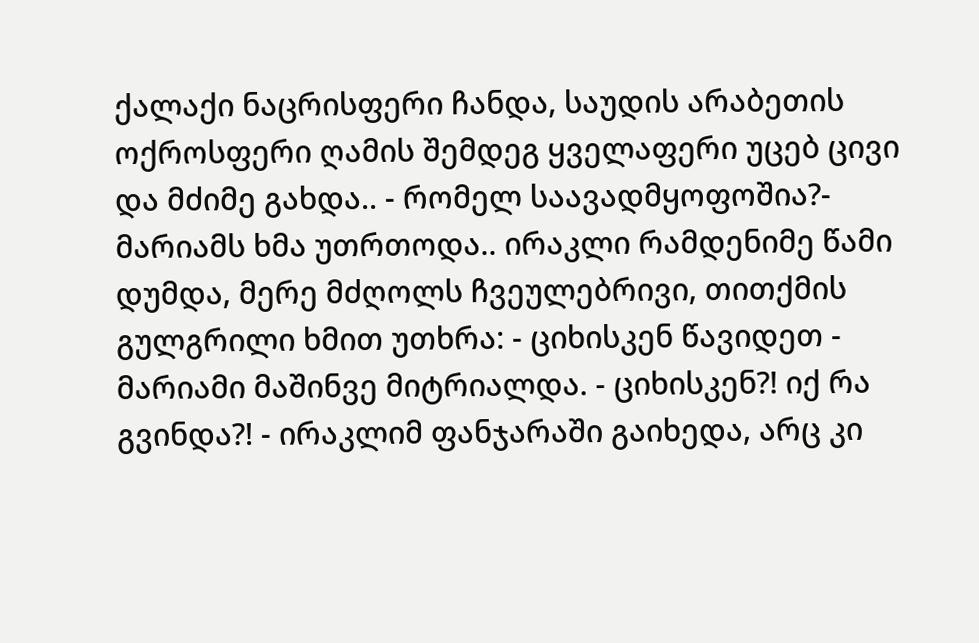ქალაქი ნაცრისფერი ჩანდა, საუდის არაბეთის ოქროსფერი ღამის შემდეგ ყველაფერი უცებ ცივი და მძიმე გახდა.. - რომელ საავადმყოფოშია?- მარიამს ხმა უთრთოდა.. ირაკლი რამდენიმე წამი დუმდა, მერე მძღოლს ჩვეულებრივი, თითქმის გულგრილი ხმით უთხრა: - ციხისკენ წავიდეთ - მარიამი მაშინვე მიტრიალდა. - ციხისკენ?! იქ რა გვინდა?! - ირაკლიმ ფანჯარაში გაიხედა, არც კი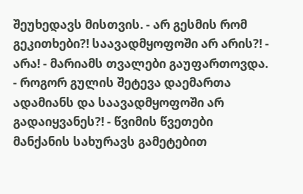შეუხედავს მისთვის. - არ გესმის რომ გეკითხები?! საავადმყოფოში არ არის?! - არა! - მარიამს თვალები გაუფართოვდა. - როგორ გულის შეტევა დაემართა ადამიანს და საავადმყოფოში არ გადაიყვანეს?! - წვიმის წვეთები მანქანის სახურავს გამეტებით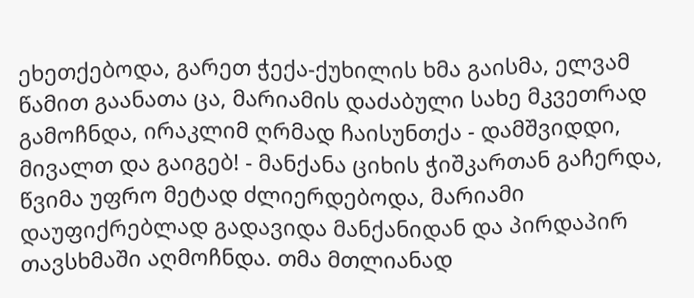ეხეთქებოდა, გარეთ ჭექა-ქუხილის ხმა გაისმა, ელვამ წამით გაანათა ცა, მარიამის დაძაბული სახე მკვეთრად გამოჩნდა, ირაკლიმ ღრმად ჩაისუნთქა - დამშვიდდი, მივალთ და გაიგებ! - მანქანა ციხის ჭიშკართან გაჩერდა, წვიმა უფრო მეტად ძლიერდებოდა, მარიამი დაუფიქრებლად გადავიდა მანქანიდან და პირდაპირ თავსხმაში აღმოჩნდა. თმა მთლიანად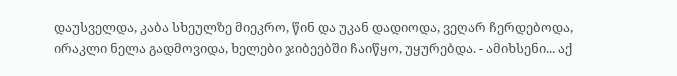დაუსველდა, კაბა სხეულზე მიეკრო, წინ და უკან დადიოდა, ვეღარ ჩერდებოდა, ირაკლი ნელა გადმოვიდა, ხელები ჯიბეებში ჩაიწყო, უყურებდა. - ამიხსენი... აქ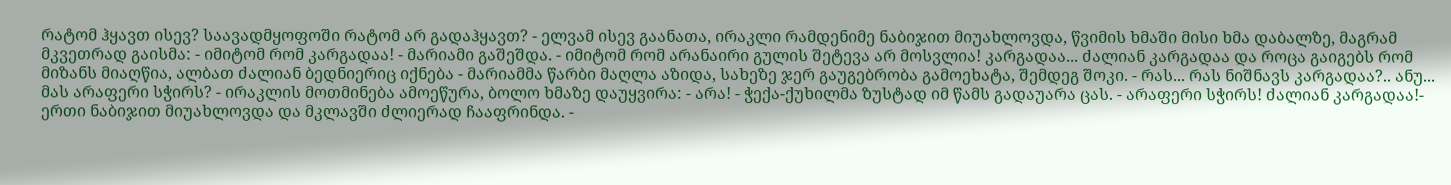რატომ ჰყავთ ისევ? საავადმყოფოში რატომ არ გადაჰყავთ? - ელვამ ისევ გაანათა, ირაკლი რამდენიმე ნაბიჯით მიუახლოვდა, წვიმის ხმაში მისი ხმა დაბალზე, მაგრამ მკვეთრად გაისმა: - იმიტომ რომ კარგადაა! - მარიამი გაშეშდა. - იმიტომ რომ არანაირი გულის შეტევა არ მოსვლია! კარგადაა... ძალიან კარგადაა და როცა გაიგებს რომ მიზანს მიაღწია, ალბათ ძალიან ბედნიერიც იქნება - მარიამმა წარბი მაღლა აზიდა, სახეზე ჯერ გაუგებრობა გამოეხატა, შემდეგ შოკი. - რას... რას ნიშნავს კარგადაა?.. ანუ... მას არაფერი სჭირს? - ირაკლის მოთმინება ამოეწურა, ბოლო ხმაზე დაუყვირა: - არა! - ჭექა-ქუხილმა ზუსტად იმ წამს გადაუარა ცას. - არაფერი სჭირს! ძალიან კარგადაა!- ერთი ნაბიჯით მიუახლოვდა და მკლავში ძლიერად ჩააფრინდა. -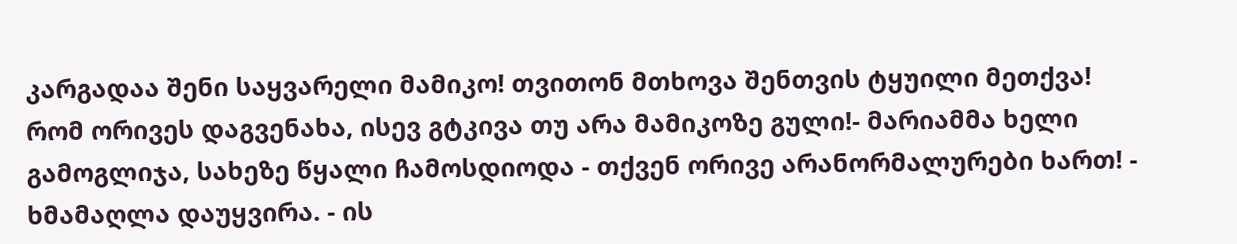კარგადაა შენი საყვარელი მამიკო! თვითონ მთხოვა შენთვის ტყუილი მეთქვა! რომ ორივეს დაგვენახა, ისევ გტკივა თუ არა მამიკოზე გული!- მარიამმა ხელი გამოგლიჯა, სახეზე წყალი ჩამოსდიოდა - თქვენ ორივე არანორმალურები ხართ! - ხმამაღლა დაუყვირა. - ის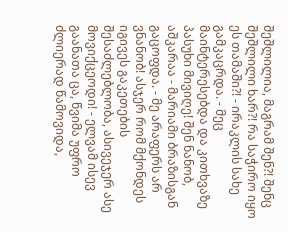შეშლილია, მაგრამ შენ?! შენც შეშლილი ხარ?! რა საჭირო იყო ეს თამაში?! - ირაკლის სახე გამკაცრდა. - მეც მაინტერესებდა და კითხვაზე პასუხი მივიღე! შენ ნანობ, აშკარაა - მარიამი ბრაზისგან გაცოფდა. - მე არაფერს არ ვნანობ! ასჯერ რომ მქონდეს იგივეს გაკეთების შესაძლებლობა, ასივეჯერ ასე მოვიქცეოდი! - ელვამ ისევ გაანათა ცა, წვიმა უფრო ძლიერად წამოვიდა,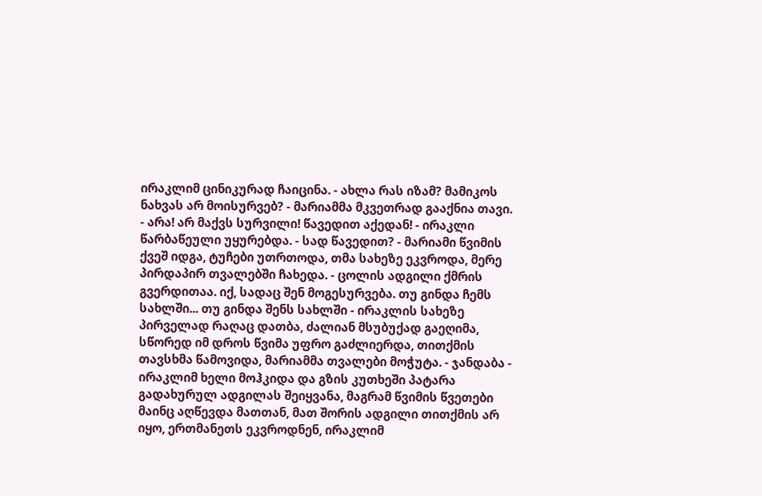ირაკლიმ ცინიკურად ჩაიცინა. - ახლა რას იზამ? მამიკოს ნახვას არ მოისურვებ? - მარიამმა მკვეთრად გააქნია თავი. - არა! არ მაქვს სურვილი! წავედით აქედან! - ირაკლი წარბაწეული უყურებდა. - სად წავედით? - მარიამი წვიმის ქვეშ იდგა, ტუჩები უთრთოდა, თმა სახეზე ეკვროდა, მერე პირდაპირ თვალებში ჩახედა. - ცოლის ადგილი ქმრის გვერდითაა. იქ, სადაც შენ მოგესურვება. თუ გინდა ჩემს სახლში... თუ გინდა შენს სახლში - ირაკლის სახეზე პირველად რაღაც დათბა, ძალიან მსუბუქად გაეღიმა, სწორედ იმ დროს წვიმა უფრო გაძლიერდა, თითქმის თავსხმა წამოვიდა, მარიამმა თვალები მოჭუტა. - ჯანდაბა - ირაკლიმ ხელი მოჰკიდა და გზის კუთხეში პატარა გადახურულ ადგილას შეიყვანა, მაგრამ წვიმის წვეთები მაინც აღწევდა მათთან, მათ შორის ადგილი თითქმის არ იყო, ერთმანეთს ეკვროდნენ, ირაკლიმ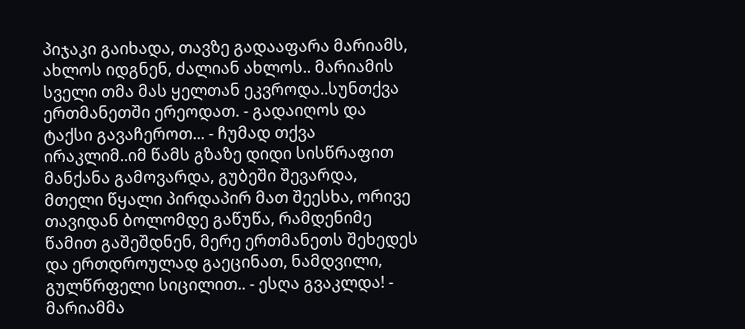პიჯაკი გაიხადა, თავზე გადააფარა მარიამს, ახლოს იდგნენ, ძალიან ახლოს.. მარიამის სველი თმა მას ყელთან ეკვროდა..სუნთქვა ერთმანეთში ერეოდათ. - გადაიღოს და ტაქსი გავაჩეროთ... - ჩუმად თქვა ირაკლიმ..იმ წამს გზაზე დიდი სისწრაფით მანქანა გამოვარდა, გუბეში შევარდა, მთელი წყალი პირდაპირ მათ შეესხა, ორივე თავიდან ბოლომდე გაწუწა, რამდენიმე წამით გაშეშდნენ, მერე ერთმანეთს შეხედეს და ერთდროულად გაეცინათ, ნამდვილი, გულწრფელი სიცილით.. - ესღა გვაკლდა! - მარიამმა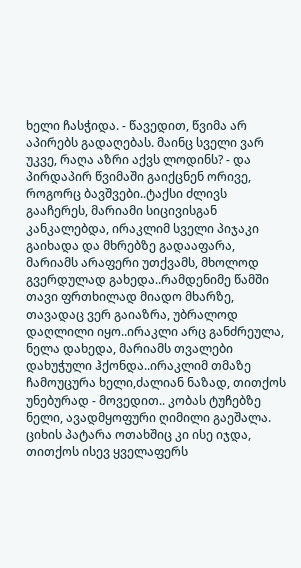ხელი ჩასჭიდა. - წავედით, წვიმა არ აპირებს გადაღებას. მაინც სველი ვარ უკვე, რაღა აზრი აქვს ლოდინს? - და პირდაპირ წვიმაში გაიქცნენ ორივე, როგორც ბავშვები..ტაქსი ძლივს გააჩერეს, მარიამი სიცივისგან კანკალებდა, ირაკლიმ სველი პიჯაკი გაიხადა და მხრებზე გადააფარა, მარიამს არაფერი უთქვამს, მხოლოდ გვერდულად გახედა..რამდენიმე წამში თავი ფრთხილად მიადო მხარზე, თავადაც ვერ გაიაზრა, უბრალოდ დაღლილი იყო..ირაკლი არც განძრეულა, ნელა დახედა, მარიამს თვალები დახუჭული ჰქონდა..ირაკლიმ თმაზე ჩამოუცურა ხელი,ძალიან ნაზად, თითქოს უნებურად - მოვედით.. კობას ტუჩებზე ნელი, ავადმყოფური ღიმილი გაეშალა. ციხის პატარა ოთახშიც კი ისე იჯდა, თითქოს ისევ ყველაფერს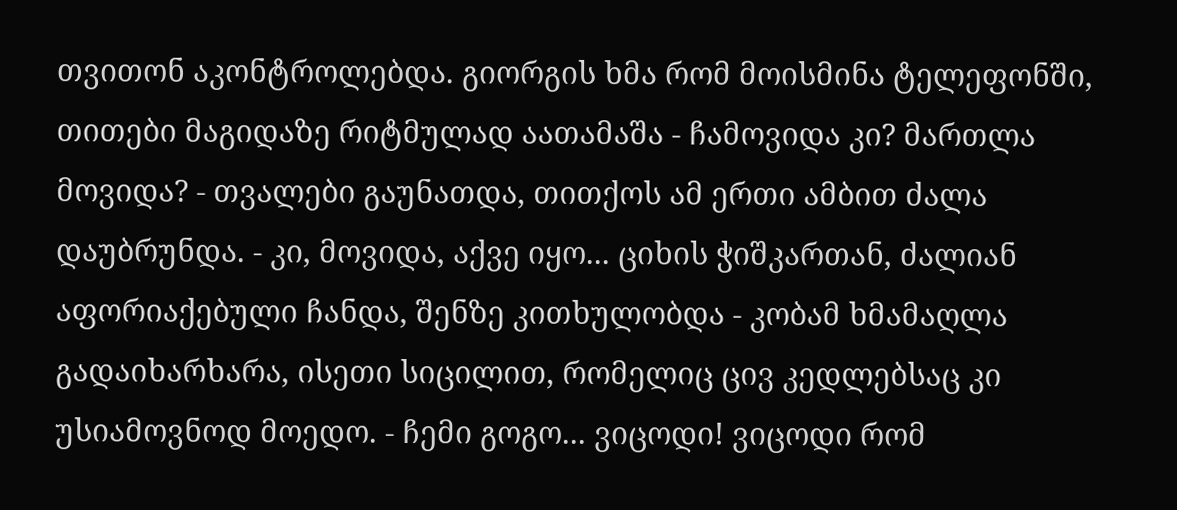თვითონ აკონტროლებდა. გიორგის ხმა რომ მოისმინა ტელეფონში, თითები მაგიდაზე რიტმულად აათამაშა - ჩამოვიდა კი? მართლა მოვიდა? - თვალები გაუნათდა, თითქოს ამ ერთი ამბით ძალა დაუბრუნდა. - კი, მოვიდა, აქვე იყო... ციხის ჭიშკართან, ძალიან აფორიაქებული ჩანდა, შენზე კითხულობდა - კობამ ხმამაღლა გადაიხარხარა, ისეთი სიცილით, რომელიც ცივ კედლებსაც კი უსიამოვნოდ მოედო. - ჩემი გოგო... ვიცოდი! ვიცოდი რომ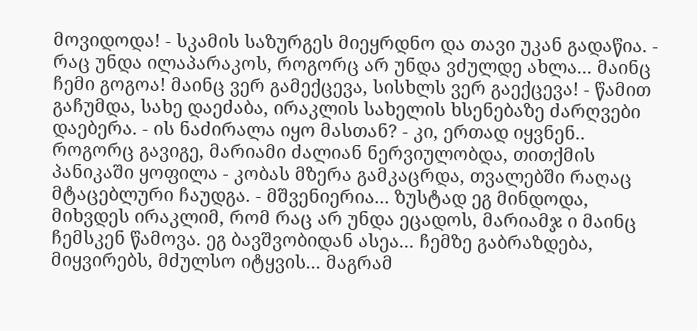მოვიდოდა! - სკამის საზურგეს მიეყრდნო და თავი უკან გადაწია. - რაც უნდა ილაპარაკოს, როგორც არ უნდა ვძულდე ახლა... მაინც ჩემი გოგოა! მაინც ვერ გამექცევა, სისხლს ვერ გაექცევა! - წამით გაჩუმდა, სახე დაეძაბა, ირაკლის სახელის ხსენებაზე ძარღვები დაებერა. - ის ნაძირალა იყო მასთან? - კი, ერთად იყვნენ.. როგორც გავიგე, მარიამი ძალიან ნერვიულობდა, თითქმის პანიკაში ყოფილა - კობას მზერა გამკაცრდა, თვალებში რაღაც მტაცებლური ჩაუდგა. - მშვენიერია... ზუსტად ეგ მინდოდა, მიხვდეს ირაკლიმ, რომ რაც არ უნდა ეცადოს, მარიამჯ ი მაინც ჩემსკენ წამოვა. ეგ ბავშვობიდან ასეა... ჩემზე გაბრაზდება, მიყვირებს, მძულსო იტყვის... მაგრამ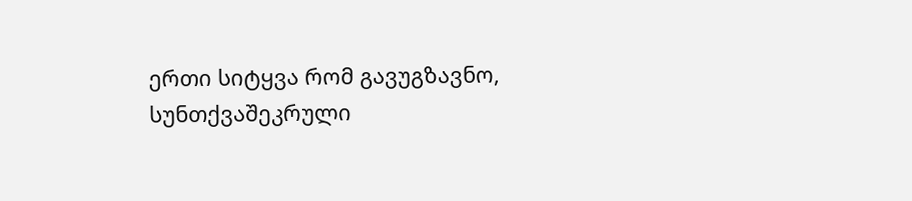ერთი სიტყვა რომ გავუგზავნო, სუნთქვაშეკრული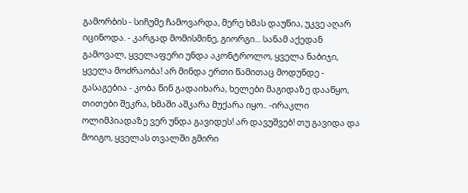გამორბის - სიჩუმე ჩამოვარდა, მერე ხმას დაუწია, უკვე აღარ იცინოდა. - კარგად მომისმინე, გიორგი... სანამ აქედან გამოვალ, ყველაფერი უნდა აკონტროლო, ყველა ნაბიჯი, ყველა მოძრაობა! არ მინდა ერთი წამითაც მოდუნდე - გასაგებია - კობა წინ გადაიხარა, ხელები მაგიდაზე დააწყო, თითები შეკრა, ხმაში აშკარა მუქარა იყო.. -ირაკლი ოლიმპიადაზე ვერ უნდა გავიდეს! არ დავუშვებ! თუ გავიდა და მოიგო, ყველას თვალში გმირი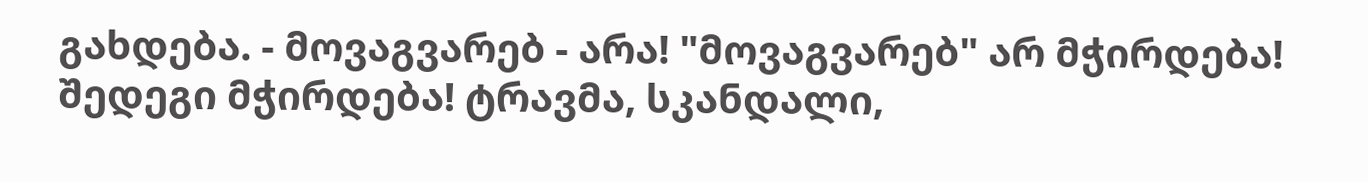გახდება. - მოვაგვარებ - არა! "მოვაგვარებ" არ მჭირდება! შედეგი მჭირდება! ტრავმა, სკანდალი,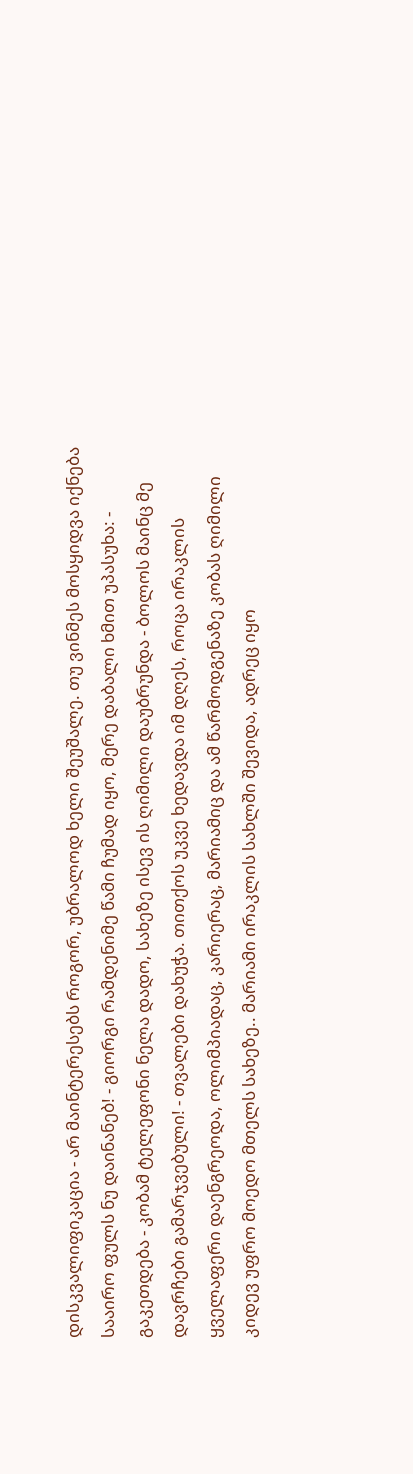დისკვალიფიკაცია - არ მაინტერესებს როგორ, უბრალოდ ხელი შეუშალე. თუ ვინმეს მოსყიდვა იქნება სააირო ფულს ნუ დაინანებ! - გიორგი რამდენიმე წამი ჩუმად იყო, მერე დაბალი ხმით უპასუხა: - გაკეთდება - კობამ ტელეფონი ნელა დადო, სახეზე ისევ ის ღიმილი დაუბრუნდა - ბოლოს მაინც მე დავრჩები გამარჯვებული! - თვალები დახუჭა. თითქოს უკვე ხედავდა იმ დღეს, როცა ირაკლის ყველაფერი დაენგრეოდა, ოლიმპიადაც, კარიერაც, მარიამიც და ამ წარმოდგენაზე კობას ღიმილი კიდევ უფრო მოედო მთელს სახეზე.. მარიამი ირაკლის სახლში შევიდა, ადრეც იყო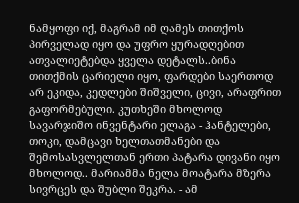ნამყოფი იქ, მაგრამ იმ ღამეს თითქოს პირველად იყო და უფრო ყურადღებით ათვალიეტებდა ყველა დეტალს..ბინა თითქმის ცარიელი იყო, ფარდები საერთოდ არ ეკიდა, კედლები შიშველი, ცივი, არაფრით გაფორმებული. კუთხეში მხოლოდ სავარჯიშო ინვენტარი ელაგა - ჰანტელები, თოკი, დამცავი ხელთათმანები და შემოსასვლელთან ერთი პატარა დივანი იყო მხოლოდ.. მარიამმა ნელა მოატარა მზერა სივრცეს და შუბლი შეკრა. - ამ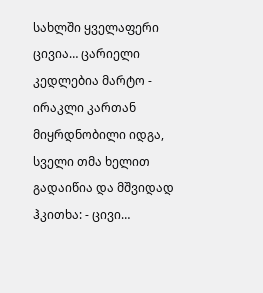სახლში ყველაფერი ცივია… ცარიელი კედლებია მარტო - ირაკლი კართან მიყრდნობილი იდგა, სველი თმა ხელით გადაიწია და მშვიდად ჰკითხა: - ცივი…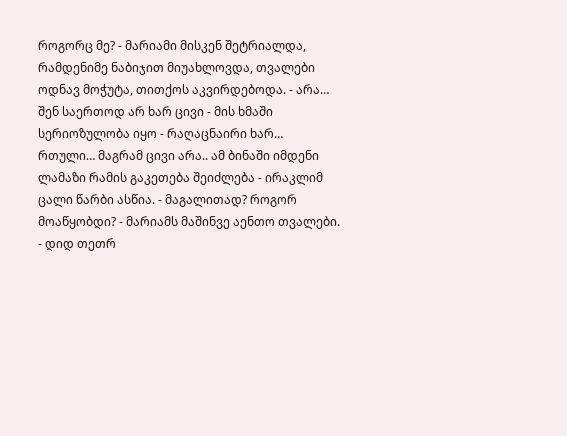როგორც მე? - მარიამი მისკენ შეტრიალდა, რამდენიმე ნაბიჯით მიუახლოვდა, თვალები ოდნავ მოჭუტა, თითქოს აკვირდებოდა. - არა… შენ საერთოდ არ ხარ ცივი - მის ხმაში სერიოზულობა იყო - რაღაცნაირი ხარ… რთული… მაგრამ ცივი არა.. ამ ბინაში იმდენი ლამაზი რამის გაკეთება შეიძლება - ირაკლიმ ცალი წარბი ასწია. - მაგალითად? როგორ მოაწყობდი? - მარიამს მაშინვე აენთო თვალები. - დიდ თეთრ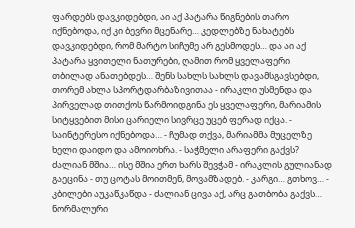ფარდებს დავკიდებდი, აი აქ პატარა წიგნების თარო იქნებოდა, იქ კი ბევრი მცენარე… კედლებზე ნახატებს დავკიდებდი, რომ მარტო სიჩუმე არ გესმოდეს… და აი აქ პატარა ყვითელი ნათურები, ღამით რომ ყველაფერი თბილად ანათებდეს… შენს სახლს სახლს დავამსგავსებდი, თორემ ახლა სპორტდარბაზივითაა - ირაკლი უსმენდა და პირველად თითქოს წარმოიდგინა ეს ყველაფერი, მარიამის სიტყვებით მისი ცარიელი სივრცე უცებ ფერად იქცა. - საინტერესო იქნებოდა… - ჩუმად თქვა, მარიამმა მუცელზე ხელი დაიდო და ამოიოხრა. - საჭმელი არაფერი გაქვს? ძალიან მშია… ისე მშია ერთ ხარს შევჭამ - ირაკლის გულიანად გაეცინა - თუ ცოტას მოითმენ, მოვამზადებ. - კარგი… გთხოვ… - კბილები აუკაწკაწდა - ძალიან ცივა აქ, არც გათბობა გაქვს… ნორმალური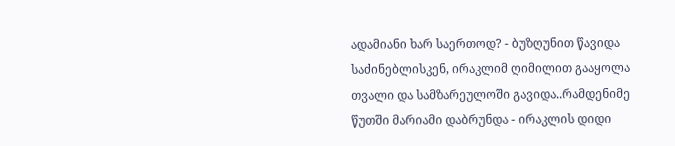ადამიანი ხარ საერთოდ? - ბუზღუნით წავიდა საძინებლისკენ, ირაკლიმ ღიმილით გააყოლა თვალი და სამზარეულოში გავიდა..რამდენიმე წუთში მარიამი დაბრუნდა - ირაკლის დიდი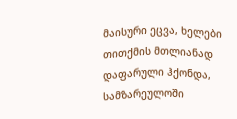მაისური ეცვა, ხელები თითქმის მთლიანად დაფარული ჰქონდა, სამზარეულოში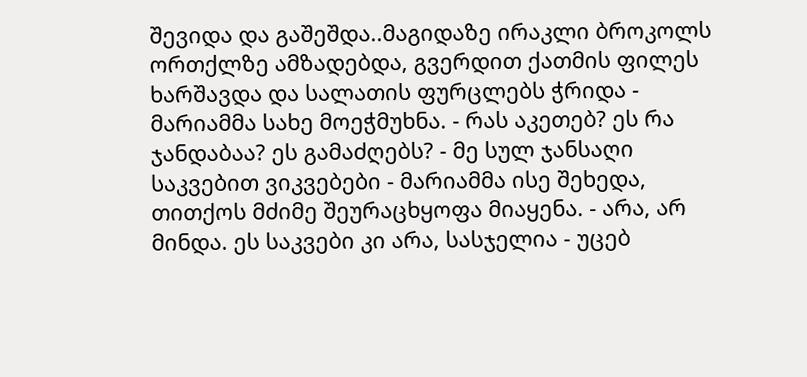შევიდა და გაშეშდა..მაგიდაზე ირაკლი ბროკოლს ორთქლზე ამზადებდა, გვერდით ქათმის ფილეს ხარშავდა და სალათის ფურცლებს ჭრიდა - მარიამმა სახე მოეჭმუხნა. - რას აკეთებ? ეს რა ჯანდაბაა? ეს გამაძღებს? - მე სულ ჯანსაღი საკვებით ვიკვებები - მარიამმა ისე შეხედა, თითქოს მძიმე შეურაცხყოფა მიაყენა. - არა, არ მინდა. ეს საკვები კი არა, სასჯელია - უცებ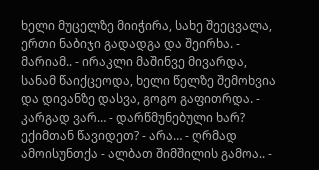ხელი მუცელზე მიიჭირა, სახე შეეცვალა, ერთი ნაბიჯი გადადგა და შეირხა. - მარიამ.. - ირაკლი მაშინვე მივარდა, სანამ წაიქცეოდა, ხელი წელზე შემოხვია და დივანზე დასვა, გოგო გაფითრდა. - კარგად ვარ… - დარწმუნებული ხარ? ექიმთან წავიდეთ? - არა… - ღრმად ამოისუნთქა - ალბათ შიმშილის გამოა.. -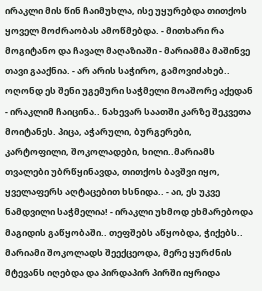ირაკლი მის წინ ჩაიმუხლა, ისე უყურებდა თითქოს ყოველ მოძრაობას ამოწმებდა. - მითხარი რა მოგიტანო და ჩავალ მაღაზიაში - მარიამმა მაშინვე თავი გააქნია. - არ არის საჭირო, გამოვიძახებ.. ოღონდ ეს შენი უგემური საჭმელი მოაშორე აქედან - ირაკლიმ ჩაიცინა.. ნახევარ საათში კარზე შეკვეთა მოიტანეს. პიცა, აჭარული, ბურგერები, კარტოფილი, შოკოლადები, ხილი..მარიამს თვალები უბრწყინავდა, თითქოს ბავშვი იყო, ყველაფერს აღტაცებით ხსნიდა.. - აი, ეს უკვე ნამდვილი საჭმელია! - ირაკლი უხმოდ ეხმარებოდა მაგიდის გაწყობაში.. თეფშებს აწყობდა, ჭიქებს.. მარიამი შოკოლადს შეექცეოდა, მერე ყურძნის მტევანს იღებდა და პირდაპირ პირში იყრიდა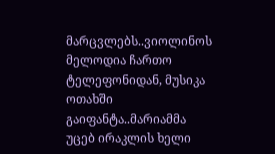მარცვლებს..ვიოლინოს მელოდია ჩართო ტელეფონიდან, მუსიკა ოთახში გაიფანტა..მარიამმა უცებ ირაკლის ხელი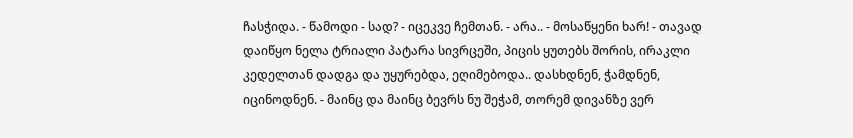ჩასჭიდა. - წამოდი - სად? - იცეკვე ჩემთან. - არა.. - მოსაწყენი ხარ! - თავად დაიწყო ნელა ტრიალი პატარა სივრცეში, პიცის ყუთებს შორის, ირაკლი კედელთან დადგა და უყურებდა, ეღიმებოდა.. დასხდნენ, ჭამდნენ, იცინოდნენ. - მაინც და მაინც ბევრს ნუ შეჭამ, თორემ დივანზე ვერ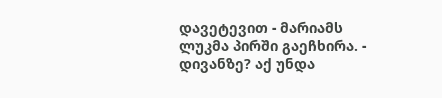დავეტევით - მარიამს ლუკმა პირში გაეჩხირა. - დივანზე? აქ უნდა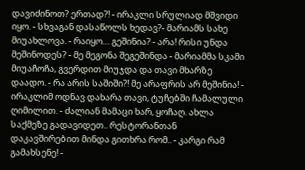დავიძინოთ? ერთად?! - ირაკლი სრულიად მშვიდი იყო. - სხვაგან დასაწოლს ხედავ?- მარიამს სახე მიუახლოვა. - რაიყო… გეშინია? - არა! რისი უნდა მეშინოდეს? - მე მეგონა შეგეშინდა - მარიამმა სკამი მიუაჩოჩა, გვერდით მიუჯდა და თავი მხარზე დაადო. - რა არის საშიში?! მე არაფრის არ მეშინია! - ირაკლიმ ოდნავ დახარა თავი, ტუჩებში ჩამალული ღიმილით. - ძალიან მამაცი ხარ, ყოჩაღ. ახლა საქმეზე გადავიდეთ.. რესტორანთან დაკავშირებით მინდა გითხრა რომ.. - კარგი რამ გამახსენე! -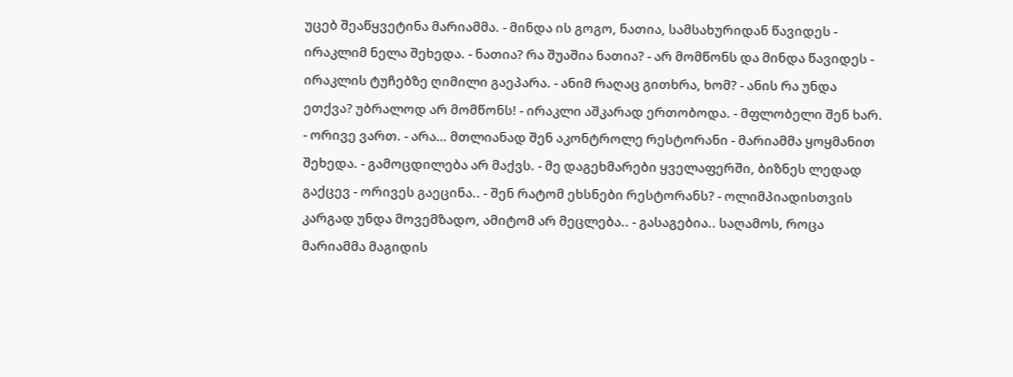უცებ შეაწყვეტინა მარიამმა. - მინდა ის გოგო, ნათია, სამსახურიდან წავიდეს - ირაკლიმ ნელა შეხედა. - ნათია? რა შუაშია ნათია? - არ მომწონს და მინდა წავიდეს - ირაკლის ტუჩებზე ღიმილი გაეპარა. - ანიმ რაღაც გითხრა, ხომ? - ანის რა უნდა ეთქვა? უბრალოდ არ მომწონს! - ირაკლი აშკარად ერთობოდა. - მფლობელი შენ ხარ. - ორივე ვართ. - არა… მთლიანად შენ აკონტროლე რესტორანი - მარიამმა ყოყმანით შეხედა. - გამოცდილება არ მაქვს. - მე დაგეხმარები ყველაფერში, ბიზნეს ლედად გაქცევ - ორივეს გაეცინა.. - შენ რატომ ეხსნები რესტორანს? - ოლიმპიადისთვის კარგად უნდა მოვემზადო, ამიტომ არ მეცლება.. - გასაგებია.. საღამოს, როცა მარიამმა მაგიდის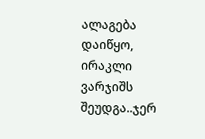ალაგება დაიწყო, ირაკლი ვარჯიშს შეუდგა..ჯერ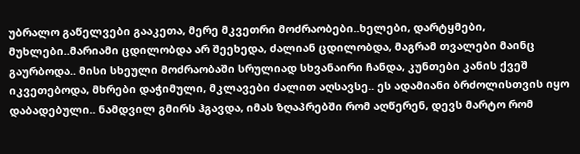უბრალო გაწელვები გააკეთა, მერე მკვეთრი მოძრაობები..ხელები, დარტყმები, მუხლები..მარიამი ცდილობდა არ შეეხედა, ძალიან ცდილობდა, მაგრამ თვალები მაინც გაურბოდა.. მისი სხეული მოძრაობაში სრულიად სხვანაირი ჩანდა, კუნთები კანის ქვეშ იკვეთებოდა, მხრები დაჭიმული, მკლავები ძალით აღსავსე.. ეს ადამიანი ბრძოლისთვის იყო დაბადებული.. ნამდვილ გმირს ჰგავდა, იმას ზღაპრებში რომ აღწერენ, დევს მარტო რომ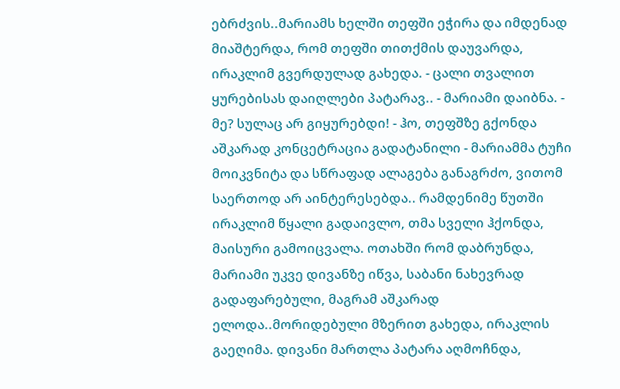ებრძვის..მარიამს ხელში თეფში ეჭირა და იმდენად მიაშტერდა, რომ თეფში თითქმის დაუვარდა, ირაკლიმ გვერდულად გახედა. - ცალი თვალით ყურებისას დაიღლები პატარავ.. - მარიამი დაიბნა. - მე? სულაც არ გიყურებდი! - ჰო, თეფშზე გქონდა აშკარად კონცეტრაცია გადატანილი - მარიამმა ტუჩი მოიკვნიტა და სწრაფად ალაგება განაგრძო, ვითომ საერთოდ არ აინტერესებდა.. რამდენიმე წუთში ირაკლიმ წყალი გადაივლო, თმა სველი ჰქონდა, მაისური გამოიცვალა. ოთახში რომ დაბრუნდა, მარიამი უკვე დივანზე იწვა, საბანი ნახევრად გადაფარებული, მაგრამ აშკარად ელოდა..მორიდებული მზერით გახედა, ირაკლის გაეღიმა. დივანი მართლა პატარა აღმოჩნდა,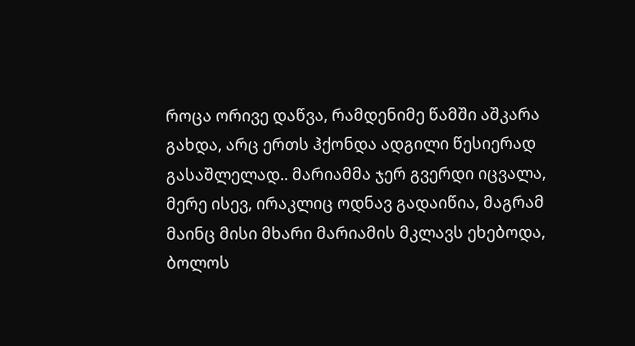როცა ორივე დაწვა, რამდენიმე წამში აშკარა გახდა, არც ერთს ჰქონდა ადგილი წესიერად გასაშლელად.. მარიამმა ჯერ გვერდი იცვალა, მერე ისევ, ირაკლიც ოდნავ გადაიწია, მაგრამ მაინც მისი მხარი მარიამის მკლავს ეხებოდა, ბოლოს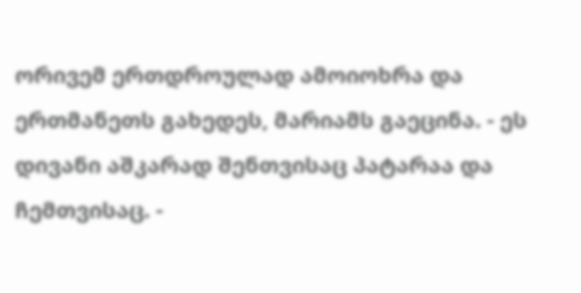ორივემ ერთდროულად ამოიოხრა და ერთმანეთს გახედეს, მარიამს გაეცინა. - ეს დივანი აშკარად შენთვისაც პატარაა და ჩემთვისაც. -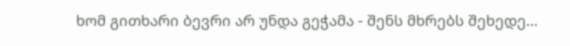ხომ გითხარი ბევრი არ უნდა გეჭამა - შენს მხრებს შეხედე…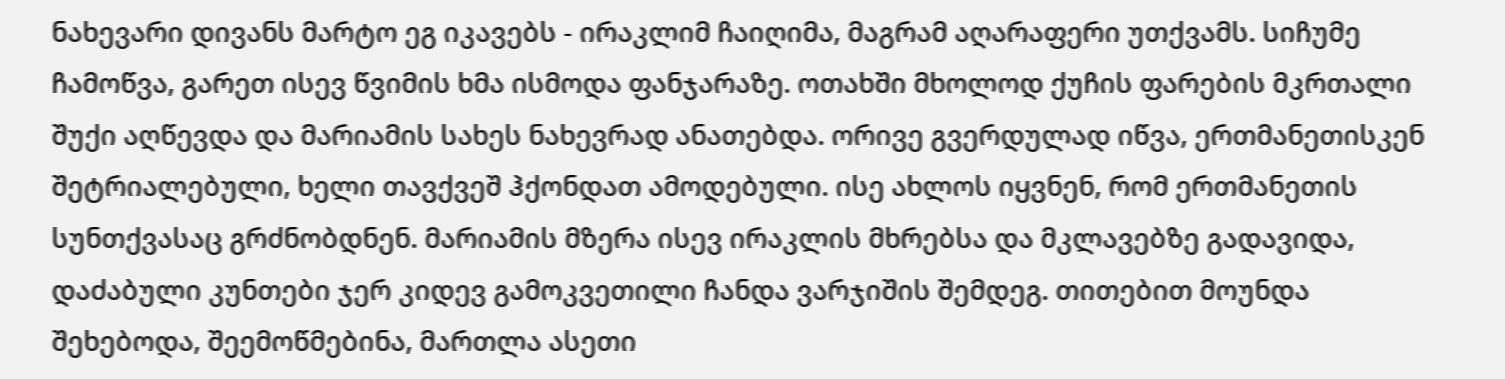ნახევარი დივანს მარტო ეგ იკავებს - ირაკლიმ ჩაიღიმა, მაგრამ აღარაფერი უთქვამს. სიჩუმე ჩამოწვა, გარეთ ისევ წვიმის ხმა ისმოდა ფანჯარაზე. ოთახში მხოლოდ ქუჩის ფარების მკრთალი შუქი აღწევდა და მარიამის სახეს ნახევრად ანათებდა. ორივე გვერდულად იწვა, ერთმანეთისკენ შეტრიალებული, ხელი თავქვეშ ჰქონდათ ამოდებული. ისე ახლოს იყვნენ, რომ ერთმანეთის სუნთქვასაც გრძნობდნენ. მარიამის მზერა ისევ ირაკლის მხრებსა და მკლავებზე გადავიდა, დაძაბული კუნთები ჯერ კიდევ გამოკვეთილი ჩანდა ვარჯიშის შემდეგ. თითებით მოუნდა შეხებოდა, შეემოწმებინა, მართლა ასეთი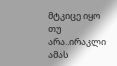მტკიცე იყო თუ არა..ირაკლი ამას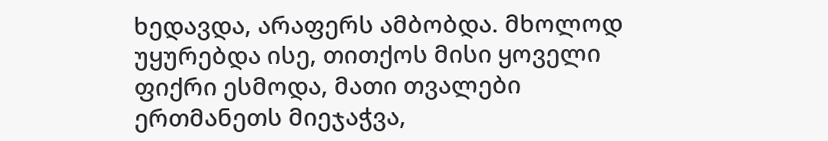ხედავდა, არაფერს ამბობდა. მხოლოდ უყურებდა ისე, თითქოს მისი ყოველი ფიქრი ესმოდა, მათი თვალები ერთმანეთს მიეჯაჭვა,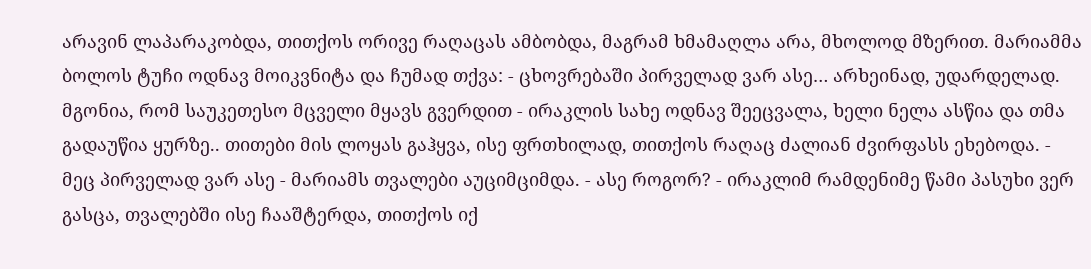არავინ ლაპარაკობდა, თითქოს ორივე რაღაცას ამბობდა, მაგრამ ხმამაღლა არა, მხოლოდ მზერით. მარიამმა ბოლოს ტუჩი ოდნავ მოიკვნიტა და ჩუმად თქვა: - ცხოვრებაში პირველად ვარ ასე… არხეინად, უდარდელად. მგონია, რომ საუკეთესო მცველი მყავს გვერდით - ირაკლის სახე ოდნავ შეეცვალა, ხელი ნელა ასწია და თმა გადაუწია ყურზე.. თითები მის ლოყას გაჰყვა, ისე ფრთხილად, თითქოს რაღაც ძალიან ძვირფასს ეხებოდა. - მეც პირველად ვარ ასე - მარიამს თვალები აუციმციმდა. - ასე როგორ? - ირაკლიმ რამდენიმე წამი პასუხი ვერ გასცა, თვალებში ისე ჩააშტერდა, თითქოს იქ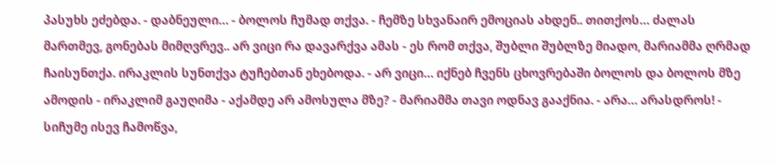პასუხს ეძებდა. - დაბნეული… - ბოლოს ჩუმად თქვა. - ჩემზე სხვანაირ ემოციას ახდენ.. თითქოს… ძალას მართმევ, გონებას მიმღვრევ.. არ ვიცი რა დავარქვა ამას - ეს რომ თქვა, შუბლი შუბლზე მიადო, მარიამმა ღრმად ჩაისუნთქა. ირაკლის სუნთქვა ტუჩებთან ეხებოდა. - არ ვიცი… იქნებ ჩვენს ცხოვრებაში ბოლოს და ბოლოს მზე ამოდის - ირაკლიმ გაუღიმა - აქამდე არ ამოსულა მზე? - მარიამმა თავი ოდნავ გააქნია. - არა… არასდროს! - სიჩუმე ისევ ჩამოწვა,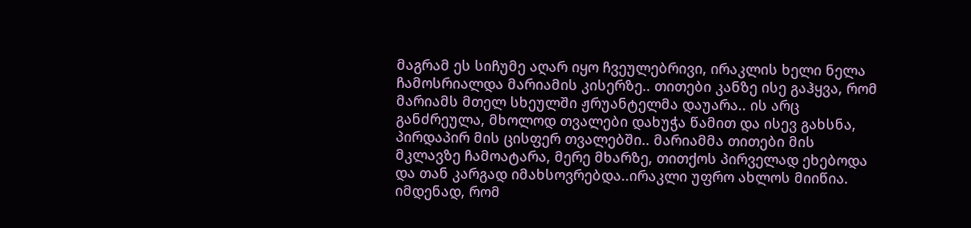მაგრამ ეს სიჩუმე აღარ იყო ჩვეულებრივი, ირაკლის ხელი ნელა ჩამოსრიალდა მარიამის კისერზე.. თითები კანზე ისე გაჰყვა, რომ მარიამს მთელ სხეულში ჟრუანტელმა დაუარა.. ის არც განძრეულა, მხოლოდ თვალები დახუჭა წამით და ისევ გახსნა, პირდაპირ მის ცისფერ თვალებში.. მარიამმა თითები მის მკლავზე ჩამოატარა, მერე მხარზე, თითქოს პირველად ეხებოდა და თან კარგად იმახსოვრებდა..ირაკლი უფრო ახლოს მიიწია. იმდენად, რომ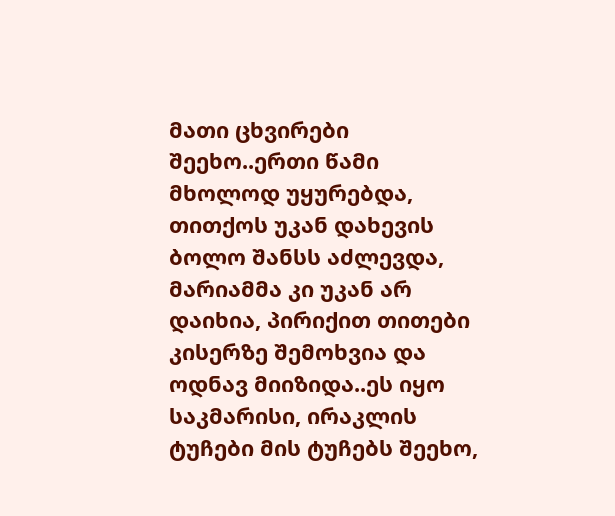მათი ცხვირები შეეხო..ერთი წამი მხოლოდ უყურებდა, თითქოს უკან დახევის ბოლო შანსს აძლევდა, მარიამმა კი უკან არ დაიხია, პირიქით თითები კისერზე შემოხვია და ოდნავ მიიზიდა..ეს იყო საკმარისი, ირაკლის ტუჩები მის ტუჩებს შეეხო,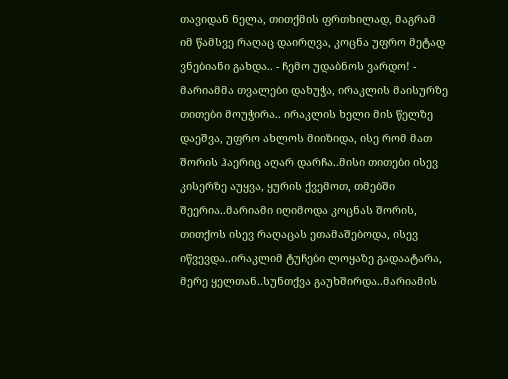თავიდან ნელა, თითქმის ფრთხილად, მაგრამ იმ წამსვე რაღაც დაირღვა, კოცნა უფრო მეტად ვნებიანი გახდა.. - ჩემო უდაბნოს ვარდო! - მარიამმა თვალები დახუჭა, ირაკლის მაისურზე თითები მოუჭირა.. ირაკლის ხელი მის წელზე დაეშვა, უფრო ახლოს მიიზიდა, ისე რომ მათ შორის ჰაერიც აღარ დარჩა..მისი თითები ისევ კისერზე აუყვა, ყურის ქვემოთ, თმებში შეერია..მარიამი იღიმოდა კოცნას შორის, თითქოს ისევ რაღაცას ეთამაშებოდა, ისევ იწვევდა..ირაკლიმ ტუჩები ლოყაზე გადაატარა, მერე ყელთან..სუნთქვა გაუხშირდა..მარიამის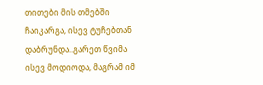თითები მის თმებში ჩაიკარგა, ისევ ტუჩებთან დაბრუნდა..გარეთ წვიმა ისევ მოდიოდა, მაგრამ იმ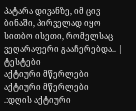პატარა დივანზე, იმ ცივ ბინაში, პირველად იყო სითბო ისეთი, რომელსაც ვეღარაფერი გააჩერებდა.. |
ტესტები
აქტიური მწერლები
აქტიური მწერლები
.:დღის აქტიური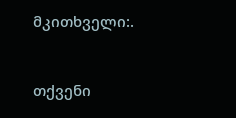მკითხველი:.


თქვენი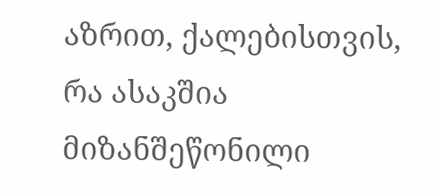აზრით, ქალებისთვის, რა ასაკშია მიზანშეწონილი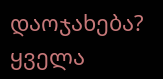დაოჯახება?
ყველა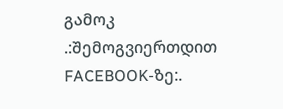გამოკ
.:შემოგვიერთდით FACEBOOK-ზე:.